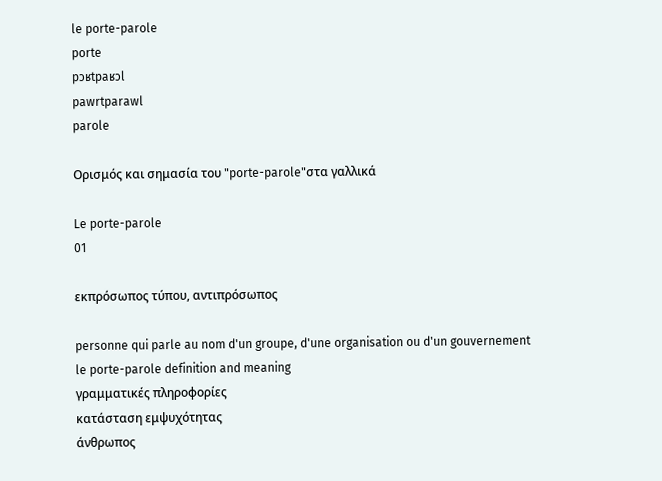le porte-parole
porte
pɔʁtpaʁɔl
pawrtparawl
parole

Ορισμός και σημασία του "porte-parole"στα γαλλικά

Le porte-parole
01

εκπρόσωπος τύπου, αντιπρόσωπος

personne qui parle au nom d'un groupe, d'une organisation ou d'un gouvernement
le porte-parole definition and meaning
γραμματικές πληροφορίες
κατάσταση εμψυχότητας
άνθρωπος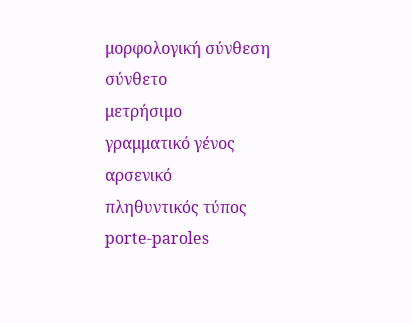μορφολογική σύνθεση
σύνθετο
μετρήσιμο
γραμματικό γένος
αρσενικό
πληθυντικός τύπος
porte-paroles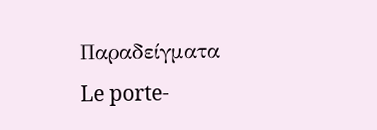Παραδείγματα
Le porte-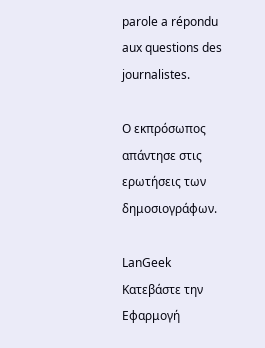parole a répondu aux questions des journalistes.

Ο εκπρόσωπος απάντησε στις ερωτήσεις των δημοσιογράφων.

LanGeek
Κατεβάστε την Εφαρμογή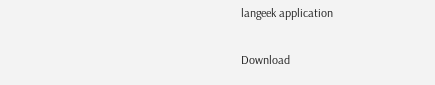langeek application

Download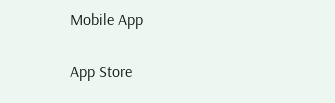Mobile App

App Store